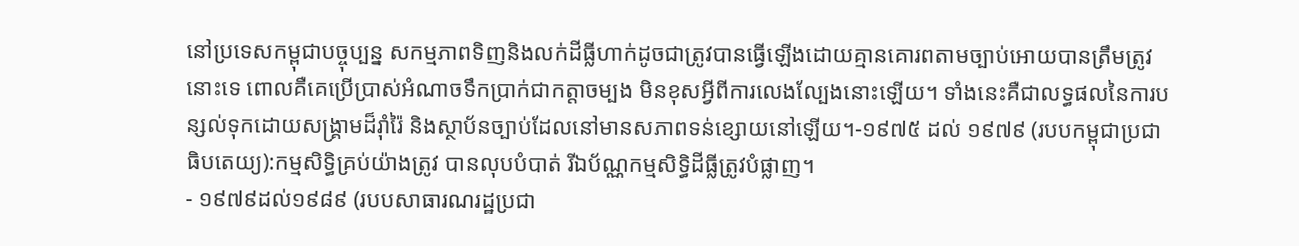នៅប្រទេសកម្ពុជាបច្ចុប្បន្ន សកម្មភាពទិញនិងលក់ដីធ្លីហាក់ដូចជាត្រូវបានធ្វើឡើងដោយគ្មានគោរពតាមច្បាប់អោយបានត្រឹមត្រូវនោះទេ ពោលគឺគេប្រើប្រាស់អំណាចទឹកប្រាក់ជាកត្តាចម្បង មិនខុសអ្វីពីការលេងល្បែងនោះឡើយ។ ទាំងនេះគឺជាលទ្ធផលនៃការបន្សល់ទុកដោយសង្រ្គាមដ៏រ៉ាំរ៉ៃ និងស្ថាប័នច្បាប់ដែលនៅមានសភាពទន់ខ្សោយនៅឡើយ។-១៩៧៥ ដល់ ១៩៧៩ (របបកម្ពុជាប្រជាធិបតេយ្យ):កម្មសិទ្ធិគ្រប់យ៉ាងត្រូវ បានលុបបំបាត់ រីឯប័ណ្ណកម្មសិទ្ធិដីធ្លីត្រូវបំផ្លាញ។
- ១៩៧៩ដល់១៩៨៩ (របបសាធារណរដ្ឋប្រជា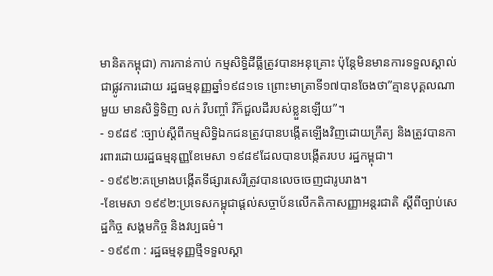មានិតកម្ពុជា) ការកាន់កាប់ កម្មសិទ្ធិដីធ្លីត្រូវបានអនុគ្រោះ ប៉ុន្តែមិនមានការទទួលស្គាល់ជាផ្លូវការដោយ រដ្ឋធម្មនុញ្ញឆ្នាំ១៩៨១ទេ ព្រោះមាត្រាទី១៧បានចែងថា”គ្មានបុគ្គលណាមួយ មានសិទ្ធិទិញ លក់ រឺបញ្ចាំ រឺក៏ជួលដីរបស់ខ្លួនឡើយ”។
- ១៩៨៩ :ច្បាប់ស្តីពីកម្មសិទ្ធិឯកជនត្រូវបានបង្កើតឡើងវិញដោយក្រឹត្យ និងត្រូវបានការពារដោយរដ្ឋធម្មនុញ្ញខែមេសា ១៩៨៩ដែលបានបង្កើតរបប រដ្ឋកម្ពុជា។
- ១៩៩២:គម្រោងបង្កើតទីផ្សារសេរីត្រូវបានលេចចេញជារូបរាង។
-ខែមេសា ១៩៩២:ប្រទេសកម្ពុជាផ្តល់សច្ចាប័នលើកតិកាសញ្ញាអន្តរជាតិ ស្តីពីច្បាប់សេដ្ឋកិច្ច សង្គមកិច្ច និងវប្បធម៌។
- ១៩៩៣ : រដ្ឋធម្មនុញ្ញថ្មីទទួលស្គា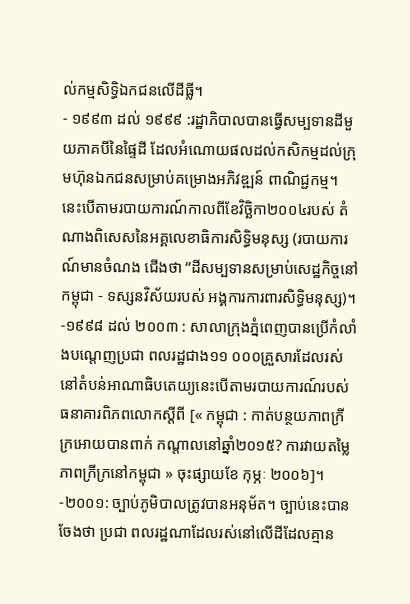ល់កម្មសិទ្ធិឯកជនលើដីធ្លី។
- ១៩៩៣ ដល់ ១៩៩៩ :រដ្ឋាភិបាលបានធ្វើសម្បទានដីមួយភាគបីនៃផ្ទៃដី ដែលអំណោយផលដល់កសិកម្មដល់ក្រុមហ៊ុនឯកជនសម្រាប់គម្រោងអភិវឌ្ឍន៍ ពាណិជ្ជកម្ម។ នេះបើតាមរបាយការណ៍កាលពីខែវិច្ឆិកា២០០៤របស់ តំណាងពិសេសនៃអគ្គលេខាធិការសិទ្ធិមនុស្ស (របាយការណ៍មានចំណង ជើងថា “ដីសម្បទានសម្រាប់សេដ្ឋកិច្ចនៅកម្ពុជា - ទស្សនវិស័យរបស់ អង្គការការពារសិទ្ធិមនុស្ស)។
-១៩៩៨ ដល់ ២០០៣ : សាលាក្រុងភ្នំពេញបានប្រើកំលាំងបណ្តេញប្រជា ពលរដ្ឋជាង១១ ០០០គ្រួសារដែលរស់នៅតំបន់អាណាធិបតេយ្យនេះបើតាមរបាយការណ៍របស់ ធនាគារពិភពលោកស្តីពី [« កម្ពុជា : កាត់បន្ថយភាពក្រីក្រអោយបានពាក់ កណ្តាលនៅឆ្នាំ២០១៥? ការវាយតម្លៃភាពក្រីក្រនៅកម្ពុជា » ចុះផ្សាយខែ កុម្ភៈ ២០០៦]។
-២០០១: ច្បាប់ភូមិបាលត្រូវបានអនុម័ត។ ច្បាប់នេះបានចែងថា ប្រជា ពលរដ្ឋណាដែលរស់នៅលើដីដែលគ្មាន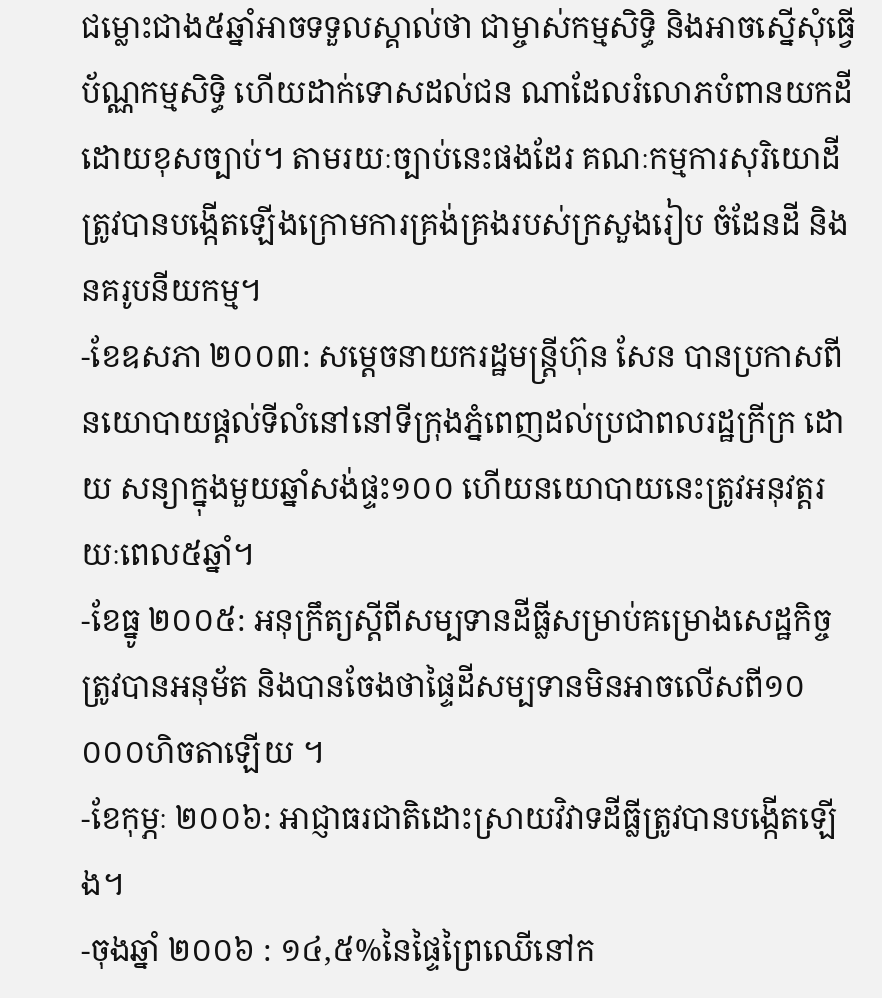ជម្លោះជាង៥ឆ្នាំអាចទទួលស្គាល់ថា ជាម្ចាស់កម្មសិទ្ធិ និងអាចស្នើសុំធ្វើប័ណ្ណកម្មសិទ្ធិ ហើយដាក់ទោសដល់ជន ណាដែលរំលោភបំពានយកដីដោយខុសច្បាប់។ តាមរយៈច្បាប់នេះផងដែរ គណៈកម្មការសុរិយោដីត្រូវបានបង្កើតឡើងក្រោមការគ្រង់គ្រងរបស់ក្រសួងរៀប ចំដែនដី និងនគរូបនីយកម្ម។
-ខែឧសភា ២០០៣: សម្តេចនាយករដ្ឋមន្រ្តីហ៊ុន សែន បានប្រកាសពី នយោបាយផ្តល់ទីលំនៅនៅទីក្រុងភ្នំពេញដល់ប្រជាពលរដ្ឋក្រីក្រ ដោយ សន្យាក្នុងមួយឆ្នាំសង់ផ្ទះ១០០ ហើយនយោបាយនេះត្រូវអនុវត្តរយៈពេល៥ឆ្នាំ។
-ខែធ្នូ ២០០៥: អនុក្រឹត្យស្តីពីសម្បទានដីធ្លីសម្រាប់គម្រោងសេដ្ឋកិច្ចត្រូវបានអនុម័ត និងបានចែងថាផ្ទៃដីសម្បទានមិនអាចលើសពី១០ ០០០ហិចតាឡើយ ។
-ខែកុម្ភៈ ២០០៦: អាជ្ញាធរជាតិដោះស្រាយវិវាទដីធ្លីត្រូវបានបង្កើតឡើង។
-ចុងឆ្នាំ ២០០៦ : ១៤,៥%នៃផ្ទៃព្រៃឈើនៅក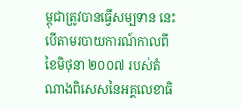ម្ពុជាត្រូវបានធ្វើសម្បទាន នេះបើតាមរបាយការណ៍កាលពីខៃមិថុនា ២០០៧ របស់តំណាងពិសេសនៃអគ្គលេខាធិ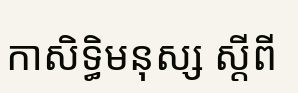កាសិទ្ធិមនុស្ស ស្តីពី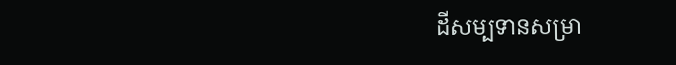ដីសម្បទានសម្រា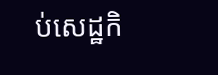ប់សេដ្ឋកិ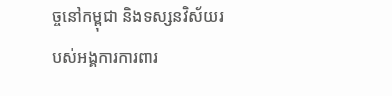ច្ចនៅកម្ពុជា និងទស្សនវិស័យរបស់អង្គការការពារ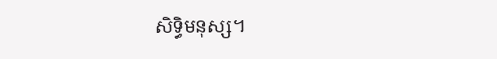សិទ្ធិមនុស្ស។